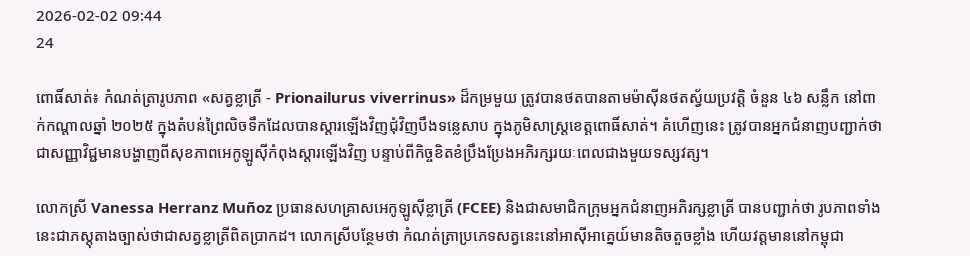2026-02-02 09:44
24

ពោធិ៍សាត់៖ កំណត់ត្រារូបភាព «សត្វខ្លាត្រី - Prionailurus viverrinus» ដ៏កម្រមួយ ត្រូវបានថតបានតាមម៉ាស៊ីនថតស្វ័យប្រវត្តិ ចំនួន ៤៦ សន្លឹក នៅពាក់កណ្តាលឆ្នាំ ២០២៥ ក្នុងតំបន់ព្រៃលិចទឹកដែលបានស្ដារឡើងវិញជុំវិញបឹងទន្លេសាប ក្នុងភូមិសាស្ត្រខេត្តពោធិ៍សាត់។ គំហើញនេះ ត្រូវបានអ្នកជំនាញបញ្ជាក់ថា ជាសញ្ញាវិជ្ជមានបង្ហាញពីសុខភាពអេកូឡូស៊ីកំពុងស្ដារឡើងវិញ បន្ទាប់ពីកិច្ចខិតខំប្រឹងប្រែងអភិរក្សរយៈពេលជាងមួយទស្សវត្ស។

លោកស្រី Vanessa Herranz Muñoz ប្រធានសហគ្រាសអេកូឡូស៊ីខ្លាត្រី (FCEE) និងជាសមាជិកក្រុមអ្នកជំនាញអភិរក្សខ្លាត្រី បានបញ្ជាក់ថា រូបភាពទាំងនេះជាភស្តុតាងច្បាស់ថាជាសត្វខ្លាត្រីពិតប្រាកដ។ លោកស្រីបន្ថែមថា កំណត់ត្រាប្រភេទសត្វនេះនៅអាស៊ីអាគ្នេយ៍មានតិចតួចខ្លាំង ហើយវត្តមាននៅកម្ពុជា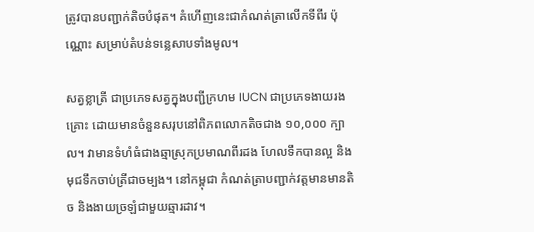ត្រូវបានបញ្ជាក់តិចបំផុត។ គំហើញនេះជាកំណត់ត្រាលើកទីពីរ ប៉ុណ្ណោះ សម្រាប់តំបន់ទន្លេសាបទាំងមូល។

សត្វខ្លាត្រី ជាប្រភេទសត្វក្នុងបញ្ជីក្រហម IUCN ជាប្រភេទងាយរងគ្រោះ ដោយមានចំនួនសរុបនៅពិភពលោកតិចជាង ១០,០០០ ក្បាល។ វាមានទំហំធំជាងឆ្មាស្រុកប្រមាណពីរដង ហែលទឹកបានល្អ និងមុជទឹកចាប់ត្រីជាចម្បង។ នៅកម្ពុជា កំណត់ត្រាបញ្ជាក់វត្តមានមានតិច និងងាយច្រឡំជាមួយឆ្មារដាវ។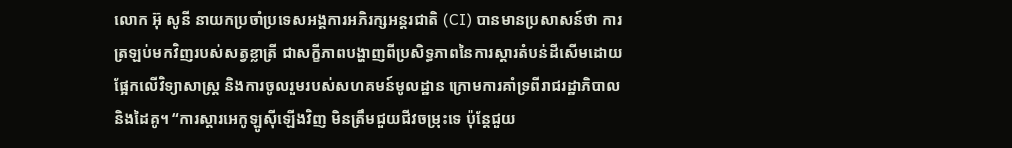លោក អ៊ុ សូនី នាយកប្រចាំប្រទេសអង្គការអភិរក្សអន្តរជាតិ (CI) បានមានប្រសាសន៍ថា ការត្រឡប់មកវិញរបស់សត្វខ្លាត្រី ជាសក្ខីភាពបង្ហាញពីប្រសិទ្ធភាពនៃការស្តារតំបន់ដីសើមដោយផ្អែកលើវិទ្យាសាស្ត្រ និងការចូលរួមរបស់សហគមន៍មូលដ្ឋាន ក្រោមការគាំទ្រពីរាជរដ្ឋាភិបាល និងដៃគូ។ “ការស្តារអេកូឡូស៊ីឡើងវិញ មិនត្រឹមជួយជីវចម្រុះទេ ប៉ុន្តែជួយ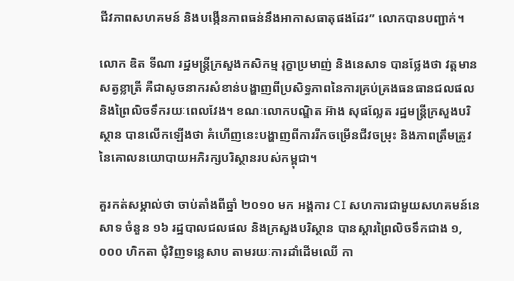ជីវភាពសហគមន៍ និងបង្កើនភាពធន់នឹងអាកាសធាតុផងដែរ” លោកបានបញ្ជាក់។

លោក ឌិត ទីណា រដ្ឋមន្ត្រីក្រសួងកសិកម្ម រុក្ខាប្រមាញ់ និងនេសាទ បានថ្លែងថា វត្តមានសត្វខ្លាត្រី គឺជាសូចនាករសំខាន់បង្ហាញពីប្រសិទ្ធភាពនៃការគ្រប់គ្រងធនធានជលផល និងព្រៃលិចទឹករយៈពេលវែង។ ខណៈលោកបណ្ឌិត អ៊ាង សុផល្លែត រដ្ឋមន្ត្រីក្រសួងបរិស្ថាន បានលើកឡើងថា គំហើញនេះបង្ហាញពីការរីកចម្រើនជីវចម្រុះ និងភាពត្រឹមត្រូវនៃគោលនយោបាយអភិរក្សបរិស្ថានរបស់កម្ពុជា។

គួរកត់សម្គាល់ថា ចាប់តាំងពីឆ្នាំ ២០១០ មក អង្គការ CI សហការជាមួយសហគមន៍នេសាទ ចំនួន ១៦ រដ្ឋបាលជលផល និងក្រសួងបរិស្ថាន បានស្តារព្រៃលិចទឹកជាង ១,០០០ ហិកតា ជុំវិញទន្លេសាប តាមរយៈការដាំដើមឈើ កា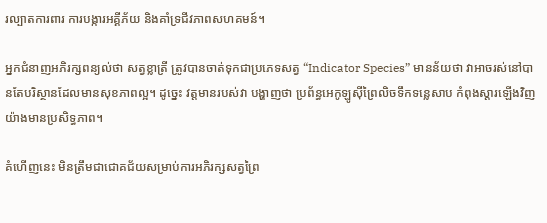រល្បាតការពារ ការបង្ការអគ្គីភ័យ និងគាំទ្រជីវភាពសហគមន៍។

អ្នកជំនាញអភិរក្សពន្យល់ថា សត្វខ្លាត្រី ត្រូវបានចាត់ទុកជាប្រភេទសត្វ “Indicator Species” មានន័យថា វាអាចរស់នៅបានតែបរិស្ថានដែលមានសុខភាពល្អ។ ដូច្នេះ វត្តមានរបស់វា បង្ហាញថា ប្រព័ន្ធអេកូឡូស៊ីព្រៃលិចទឹកទន្លេសាប កំពុងស្ដារឡើងវិញយ៉ាងមានប្រសិទ្ធភាព។

គំហើញនេះ មិនត្រឹមជាជោគជ័យសម្រាប់ការអភិរក្សសត្វព្រៃ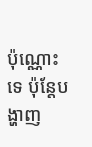ប៉ុណ្ណោះទេ ប៉ុន្តែបង្ហាញ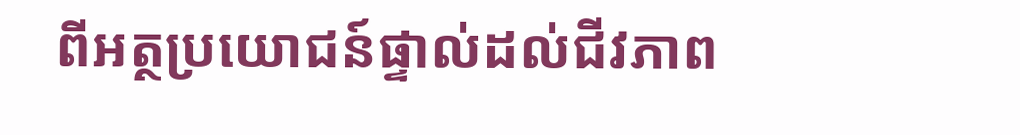ពីអត្ថប្រយោជន៍ផ្ទាល់ដល់ជីវភាព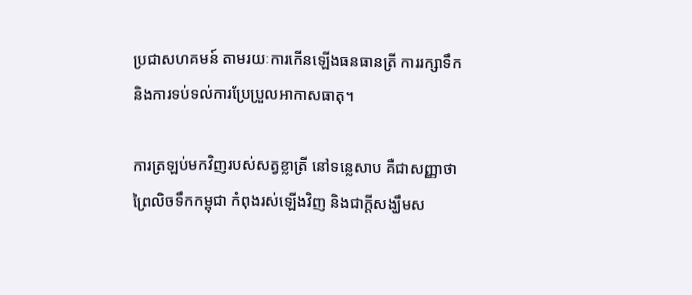ប្រជាសហគមន៍ តាមរយៈការកើនឡើងធនធានត្រី ការរក្សាទឹក និងការទប់ទល់ការប្រែប្រួលអាកាសធាតុ។

ការត្រឡប់មកវិញរបស់សត្វខ្លាត្រី នៅទន្លេសាប គឺជាសញ្ញាថា ព្រៃលិចទឹកកម្ពុជា កំពុងរស់ឡើងវិញ និងជាក្តីសង្ឃឹមស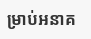ម្រាប់អនាគ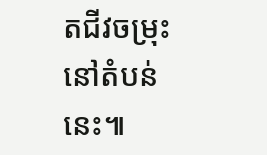តជីវចម្រុះនៅតំបន់នេះ៕